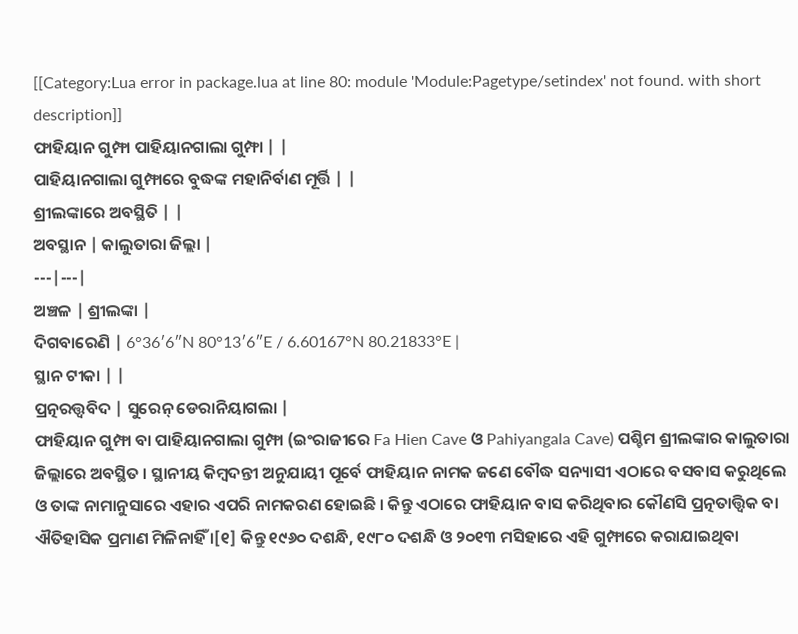[[Category:Lua error in package.lua at line 80: module 'Module:Pagetype/setindex' not found. with short description]]
ଫାହିୟାନ ଗୁମ୍ଫା ପାହିୟାନଗାଲା ଗୁମ୍ଫା | |
ପାହିୟାନଗାଲା ଗୁମ୍ଫାରେ ବୁଦ୍ଧଙ୍କ ମହାନିର୍ବାଣ ମୂର୍ତ୍ତି | |
ଶ୍ରୀଲଙ୍କାରେ ଅବସ୍ଥିତି | |
ଅବସ୍ଥାନ | କାଲୁତାରା ଜିଲ୍ଲା |
---|---|
ଅଞ୍ଚଳ | ଶ୍ରୀଲଙ୍କା |
ଦିଗବାରେଣି | 6°36′6″N 80°13′6″E / 6.60167°N 80.21833°E |
ସ୍ଥାନ ଟୀକା | |
ପ୍ରତ୍ନରତ୍ତ୍ଵବିଦ | ସୁରେନ୍ ଡେରାନିୟାଗଲା |
ଫାହିୟାନ ଗୁମ୍ଫା ବା ପାହିୟାନଗାଲା ଗୁମ୍ଫା (ଇଂରାଜୀରେ Fa Hien Cave ଓ Pahiyangala Cave) ପଶ୍ଚିମ ଶ୍ରୀଲଙ୍କାର କାଲୁତାରା ଜିଲ୍ଲାରେ ଅବସ୍ଥିତ । ସ୍ଥାନୀୟ କିମ୍ବଦନ୍ତୀ ଅନୁଯାୟୀ ପୂର୍ବେ ଫାହିୟାନ ନାମକ ଜଣେ ବୌଦ୍ଧ ସନ୍ୟାସୀ ଏଠାରେ ବସବାସ କରୁଥିଲେ ଓ ତାଙ୍କ ନାମାନୁସାରେ ଏହାର ଏପରି ନାମକରଣ ହୋଇଛି । କିନ୍ତୁ ଏଠାରେ ଫାହିୟାନ ବାସ କରିଥିବାର କୌଣସି ପ୍ରତ୍ନତାତ୍ତ୍ୱିକ ବା ଐତିହାସିକ ପ୍ରମାଣ ମିଳିନାହିଁ ।[୧] କିନ୍ତୁ ୧୯୬୦ ଦଶନ୍ଧି, ୧୯୮୦ ଦଶନ୍ଧି ଓ ୨୦୧୩ ମସିହାରେ ଏହି ଗୁମ୍ଫାରେ କରାଯାଇଥିବା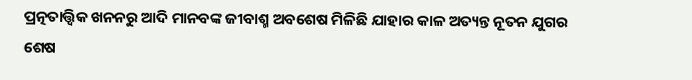ପ୍ରତ୍ନତାତ୍ତ୍ୱିକ ଖନନରୁ ଆଦି ମାନବଙ୍କ ଜୀବାଶ୍ମ ଅବଶେଷ ମିଳିଛି ଯାହାର କାଳ ଅତ୍ୟନ୍ତ ନୂତନ ଯୁଗର ଶେଷ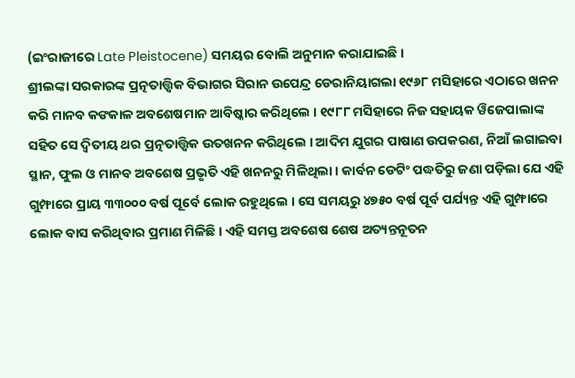(ଇଂରାଜୀରେ Late Pleistocene) ସମୟର ବୋଲି ଅନୁମାନ କରାଯାଇଛି ।
ଶ୍ରୀଲଙ୍କା ସରକାରଙ୍କ ପ୍ରତ୍ନତାତ୍ତ୍ୱିକ ବିଭାଗର ସିରାନ ଉପେନ୍ଦ୍ର ଡେରାନିୟାଗଲା ୧୯୬୮ ମସିହାରେ ଏଠାରେ ଖନନ କରି ମାନବ କଙକାଳ ଅବଶେଷମାନ ଆବିଷ୍କାର କରିଥିଲେ । ୧୯୮୮ ମସିହାରେ ନିଜ ସହାୟକ ୱିଜେପାଲାଙ୍କ ସହିତ ସେ ଦ୍ୱିତୀୟ ଥର ପ୍ରତ୍ନତାତ୍ତ୍ୱିକ ଉତଖନନ କରିଥିଲେ । ଆଦିମ ଯୁଗର ପାଷାଣ ଉପକରଣ, ନିଆଁ ଲଗାଇବା ସ୍ଥାନ, ଫୁଲ ଓ ମାନବ ଅବଶେଷ ପ୍ରଭୃତି ଏହି ଖନନରୁ ମିଳିଥିଲା । କାର୍ବନ ଡେଟିଂ ପଦ୍ଧତିରୁ ଜଣା ପଡ଼ିଲା ଯେ ଏହି ଗୁମ୍ଫାରେ ପ୍ରାୟ ୩୩୦୦୦ ବର୍ଷ ପୂର୍ବେ ଲୋକ ରହୁଥିଲେ । ସେ ସମୟରୁ ୪୭୫୦ ବର୍ଷ ପୂର୍ବ ପର୍ଯ୍ୟନ୍ତ ଏହି ଗୁମ୍ଫାରେ ଲୋକ ବାସ କରିଥିବାର ପ୍ରମାଣ ମିଳିଛି । ଏହି ସମସ୍ତ ଅବଶେଷ ଶେଷ ଅତ୍ୟନ୍ତନୂତନ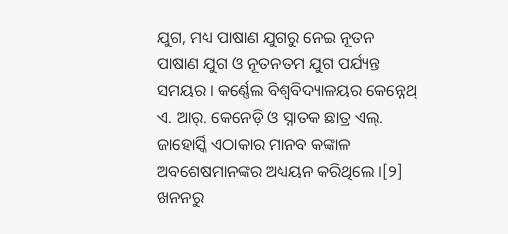ଯୁଗ, ମଧ୍ୟ ପାଷାଣ ଯୁଗରୁ ନେଇ ନୂତନ ପାଷାଣ ଯୁଗ ଓ ନୂତନତମ ଯୁଗ ପର୍ଯ୍ୟନ୍ତ ସମୟର । କର୍ଣ୍ଣେଲ ବିଶ୍ୱବିଦ୍ୟାଳୟର କେନ୍ନେଥ୍ ଏ. ଆର୍. କେନେଡ଼ି ଓ ସ୍ନାତକ ଛାତ୍ର ଏଲ୍. ଜାହୋର୍ସ୍କି ଏଠାକାର ମାନବ କଙ୍କାଳ ଅବଶେଷମାନଙ୍କର ଅଧ୍ୟୟନ କରିଥିଲେ ।[୨]
ଖନନରୁ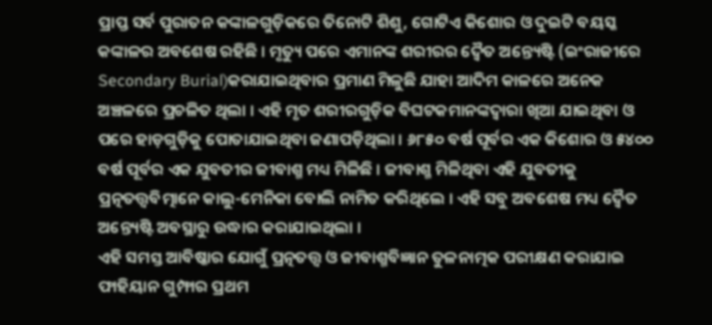ପ୍ରାପ୍ତ ସର୍ବ ପୁରାତନ କଙ୍କାଳଗୁଡ଼ିକରେ ତିନୋଟି ଶିଶୁ, ଗୋଟିଏ କିଶୋର ଓ ଦୁଇଟି ବୟସ୍କ କଙ୍କାଳର ଅବଶେଷ ରହିଛି । ମୃତ୍ୟୁ ପରେ ଏମାନଙ୍କ ଶରୀରର ଦ୍ୱୈତ ଅନ୍ତ୍ୟେଷ୍ଟି (ଇଂରାଜୀରେ Secondary Burial)କରାଯାଇଥିବାର ପ୍ରମାଣ ମିଳୁଛି ଯାହା ଆଦିମ କାଳରେ ଅନେକ ଅଞ୍ଚଳରେ ପ୍ରଚଳିତ ଥିଲା । ଏହି ମୃତ ଶରୀରଗୁଡ଼ିକ ବିଘଟକମାନଙ୍କଦ୍ୱାରା ଖିଆ ଯାଇଥିବା ଓ ପରେ ହାଡ଼ଗୁଡ଼ିକୁ ପୋତାଯାଇଥିବା ଜଣାପଡ଼ିଥିଲା । ୬୮୫୦ ବର୍ଷ ପୂର୍ବର ଏକ କିଶୋର ଓ ୫୪୦୦ ବର୍ଷ ପୂର୍ବର ଏକ ଯୁବତୀର ଜୀବାଶ୍ମ ମଧ୍ୟ ମିଳିଛି । ଜୀବାଶ୍ମ ମିଳିଥିବା ଏହି ଯୁବତୀକୁ ପ୍ରତ୍ନତତ୍ତ୍ୱବିତ୍ମାନେ କାଲୁ-ମେନିକା ବୋଲି ନାମିତ କରିଥିଲେ । ଏହି ସବୁ ଅବଶେଷ ମଧ୍ୟ ଦ୍ୱୈତ ଅନ୍ତ୍ୟେଷ୍ଟି ଅବସ୍ଥାରୁ ଉଦ୍ଧାର କରାଯାଇଥିଲା ।
ଏହି ସମସ୍ତ ଆବିଷ୍କାର ଯୋଗୁଁ ପ୍ରତ୍ନତତ୍ତ୍ୱ ଓ ଜୀବାଶ୍ମବିଜ୍ଞାନ ତୁଳନାତ୍ମକ ପରୀକ୍ଷଣ କରାଯାଇ ଫାହିୟାନ ଗୁମ୍ଫାର ପ୍ରଥମ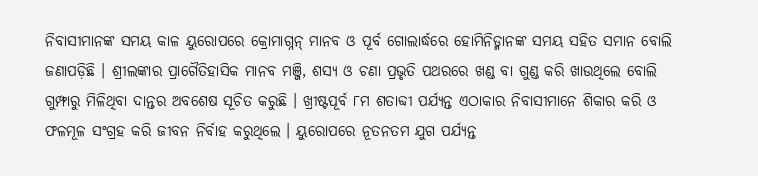ନିବାସୀମାନଙ୍କ ସମୟ କାଳ ୟୁରୋପରେ କ୍ରୋମାଗ୍ନନ୍ ମାନବ ଓ ପୂର୍ବ ଗୋଲାର୍ଦ୍ଧରେ ହୋମିନିଡ୍ମାନଙ୍କ ସମୟ ସହିତ ସମାନ ବୋଲି ଜଣାପଡ଼ିଛି । ଶ୍ରୀଲଙ୍କାର ପ୍ରାଗୈତିହାସିକ ମାନବ ମଞ୍ଜି, ଶସ୍ୟ ଓ ଚଣା ପ୍ରଭୃତି ପଥରରେ ଖଣ୍ଡ ବା ଗୁଣ୍ଡ କରି ଖାଉଥିଲେ ବୋଲି ଗୁମ୍ଫାରୁ ମିଳିଥିବା ଦାନ୍ତର ଅବଶେଷ ସୂଚିତ କରୁଛି । ଖ୍ରୀଷ୍ଟପୂର୍ବ ୮ମ ଶତାବ୍ଦୀ ପର୍ଯ୍ୟନ୍ତ ଏଠାକାର ନିବାସୀମାନେ ଶିକାର କରି ଓ ଫଳମୂଳ ସଂଗ୍ରହ କରି ଜୀବନ ନିର୍ବାହ କରୁଥିଲେ । ୟୁରୋପରେ ନୂତନତମ ଯୁଗ ପର୍ଯ୍ୟନ୍ତ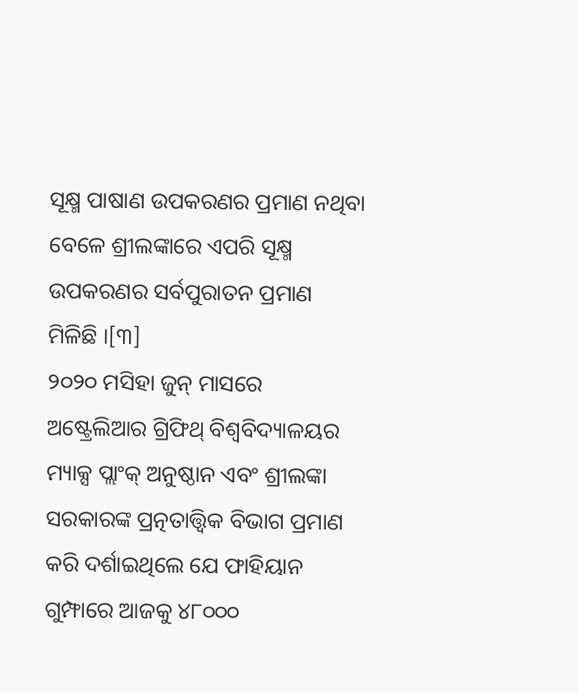ସୂକ୍ଷ୍ମ ପାଷାଣ ଉପକରଣର ପ୍ରମାଣ ନଥିବା ବେଳେ ଶ୍ରୀଲଙ୍କାରେ ଏପରି ସୂକ୍ଷ୍ମ ଉପକରଣର ସର୍ବପୁରାତନ ପ୍ରମାଣ ମିଳିଛି ।[୩]
୨୦୨୦ ମସିହା ଜୁନ୍ ମାସରେ ଅଷ୍ଟ୍ରେଲିଆର ଗ୍ରିଫିଥ୍ ବିଶ୍ୱବିଦ୍ୟାଳୟର ମ୍ୟାକ୍ସ ପ୍ଲାଂକ୍ ଅନୁଷ୍ଠାନ ଏବଂ ଶ୍ରୀଲଙ୍କା ସରକାରଙ୍କ ପ୍ରତ୍ନତାତ୍ତ୍ୱିକ ବିଭାଗ ପ୍ରମାଣ କରି ଦର୍ଶାଇଥିଲେ ଯେ ଫାହିୟାନ ଗୁମ୍ଫାରେ ଆଜକୁ ୪୮୦୦୦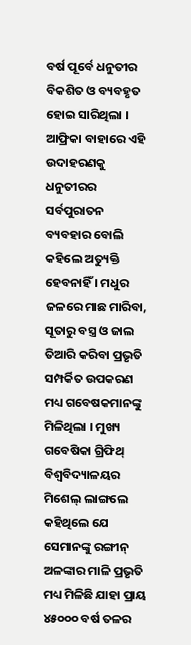ବର୍ଷ ପୂର୍ବେ ଧନୁତୀର ବିକଶିତ ଓ ବ୍ୟବହୃତ ହୋଇ ସାରିଥିଲା । ଆଫ୍ରିକା ବାହାରେ ଏହି ଉଦାହରଣକୁ ଧନୁତୀରର ସର୍ବପୁରାତନ ବ୍ୟବହାର ବୋଲି କହିଲେ ଅତ୍ୟୁକ୍ତି ହେବନାହିଁ । ମଧୁର ଜଳରେ ମାଛ ମାରିବା, ସୂତାରୁ ବସ୍ତ୍ର ଓ ଜାଲ ତିଆରି କରିବା ପ୍ରଭୃତି ସମ୍ପର୍କିତ ଉପକରଣ ମଧ୍ୟ ଗବେଷକମାନଙ୍କୁ ମିଳିଥିଲା । ମୁଖ୍ୟ ଗବେଷିକା ଗ୍ରିଫିଥ୍ ବିଶ୍ୱବିଦ୍ୟାଳୟର ମିଶେଲ୍ ଲାଙ୍ଗଲେ କହିଥିଲେ ଯେ ସେମାନଙ୍କୁ ରଙ୍ଗୀନ୍ ଅଳଙ୍କାର ମାଳି ପ୍ରଭୃତି ମଧ୍ୟ ମିଳିଛି ଯାହା ପ୍ରାୟ ୪୫୦୦୦ ବର୍ଷ ତଳର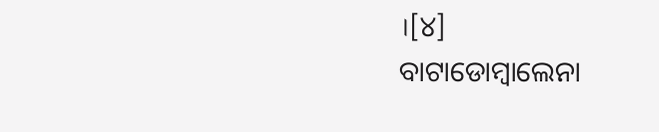।[୪]
ବାଟାଡୋମ୍ବାଲେନା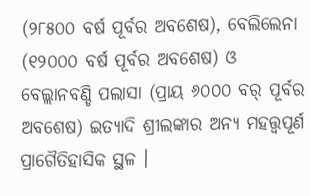(୨୮୫୦୦ ବର୍ଷ ପୂର୍ବର ଅବଶେଷ), ବେଲିଲେନା (୧୨୦୦୦ ବର୍ଷ ପୂର୍ବର ଅବଶେଷ) ଓ ବେଲ୍ଲାନବଣ୍ଡି ପଲାସା (ପ୍ରାୟ ୬୦୦୦ ବର୍ ପୂର୍ବର ଅବଶେଷ) ଇତ୍ୟାଦି ଶ୍ରୀଲଙ୍କାର ଅନ୍ୟ ମହତ୍ତ୍ୱପୂର୍ଣ ପ୍ରାଗୈତିହାସିକ ସ୍ଥଳ ।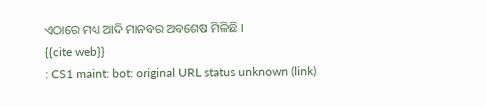ଏଠାରେ ମଧ୍ୟ ଆଦି ମାନବର ଅବଶେଷ ମିଳିଛି ।
{{cite web}}
: CS1 maint: bot: original URL status unknown (link)